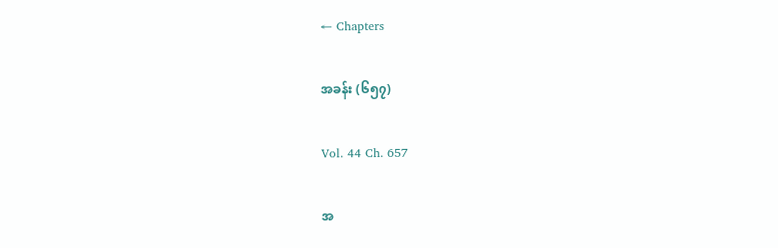← Chapters

အခန်း (၆၅၇)

Vol. 44 Ch. 657

အ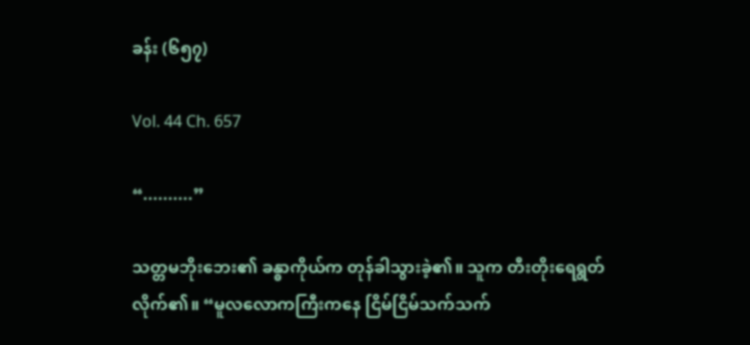ခန်း (၆၅၇)

Vol. 44 Ch. 657

“..........”

သတ္တမဘိုးဘေး၏ ခန္ဓာကိုယ်က တုန်ခါသွားခဲ့၏။ သူက တီးတိုးရေရွတ်လိုက်၏။ “မူလလောကကြီးကနေ ငြိမ်ငြိမ်သက်သက်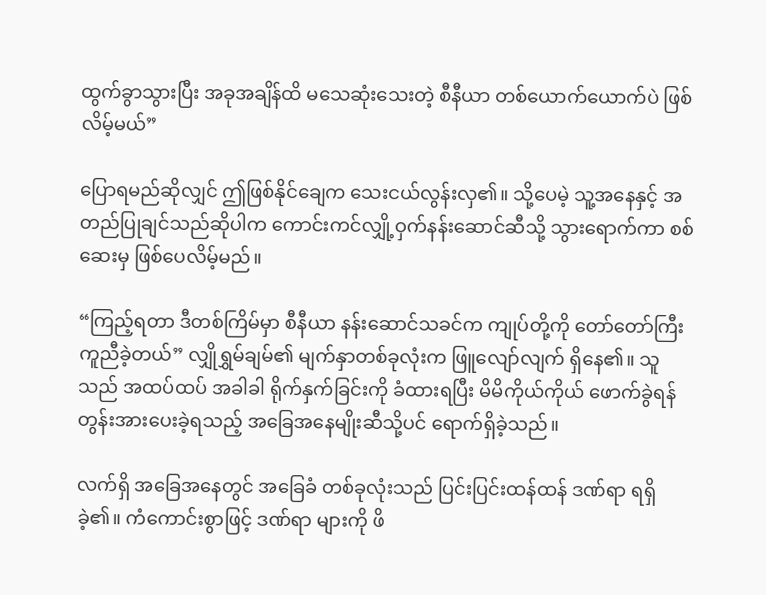ထွက်ခွာသွားပြီး အခုအချိန်ထိ မသေဆုံးသေးတဲ့ စီနီယာ တစ်ယောက်ယောက်ပဲ ဖြစ်လိမ့်မယ်”

ပြောရမည်ဆိုလျှင် ဤဖြစ်နိုင်ချေက သေးငယ်လွန်းလှ၏။ သို့ပေမဲ့ သူ့အနေနှင့် အတည်ပြုချင်သည်ဆိုပါက ကောင်းကင်လျှို့ဝှက်နန်းဆောင်ဆီသို့ သွားရောက်ကာ စစ်ဆေးမှ ဖြစ်ပေလိမ့်မည်။

“ကြည့်ရတာ ဒီတစ်ကြိမ်မှာ စီနီယာ နန်းဆောင်သခင်က ကျုပ်တို့ကို တော်တော်ကြီး ကူညီခဲ့တယ်” လျှိုရွှမ်ချမ်၏ မျက်နှာတစ်ခုလုံးက ဖြူလျော်လျက် ရှိနေ၏။ သူသည် အထပ်ထပ် အခါခါ ရိုက်နှက်ခြင်းကို ခံထားရပြီး မိမိကိုယ်ကိုယ် ဖောက်ခွဲရန် တွန်းအားပေးခဲ့ရသည့် အခြေအနေမျိုးဆီသို့ပင် ရောက်ရှိခဲ့သည်။

လက်ရှိ အခြေအနေတွင် အခြေခံ တစ်ခုလုံးသည် ပြင်းပြင်းထန်ထန် ဒဏ်ရာ ရရှိခဲ့၏။ ကံကောင်းစွာဖြင့် ဒဏ်ရာ များကို ဖိ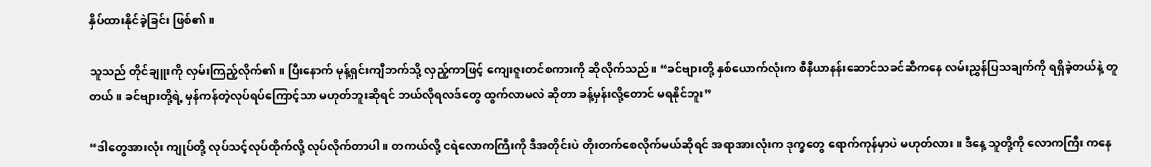နှိပ်ထားနိုင်ခဲ့ခြင်း ဖြစ်၏။

သူသည် တိုင်ချူးကို လှမ်းကြည့်လိုက်၏။ ပြီးနောက် မုန့်ရှင်းကျီဘက်သို့ လှည့်ကာဖြင့် ကျေးဇူးတင်စကားကို ဆိုလိုက်သည်။ “ခင်ဗျားတို့ နှစ်ယောက်လုံးက စီနီယာနန်းဆောင်သခင်ဆီကနေ လမ်းညွှန်ပြသချက်ကို ရရှိခဲ့တယ်နဲ့ တူတယ်။ ခင်ဗျားတို့ရဲ့ မှန်ကန်တဲ့လုပ်ရပ်ကြောင့်သာ မဟုတ်ဘူးဆိုရင် ဘယ်လိုရလဒ်တွေ ထွက်လာမလဲ ဆိုတာ ခန့်မှန်းလို့တောင် မရနိုင်ဘူး”

“ဒါတွေအားလုံး ကျုပ်တို့ လုပ်သင့်လုပ်ထိုက်လို့ လုပ်လိုက်တာပါ။ တကယ်လို့ ငရဲလောကကြီးကို ဒီအတိုင်းပဲ တိုးတက်စေလိုက်မယ်ဆိုရင် အရာအားလုံးက ဒုက္ခတွေ ရောက်ကုန်မှာပဲ မဟုတ်လား။ ဒီနေ့ သူတို့ကို လောကကြီး ကနေ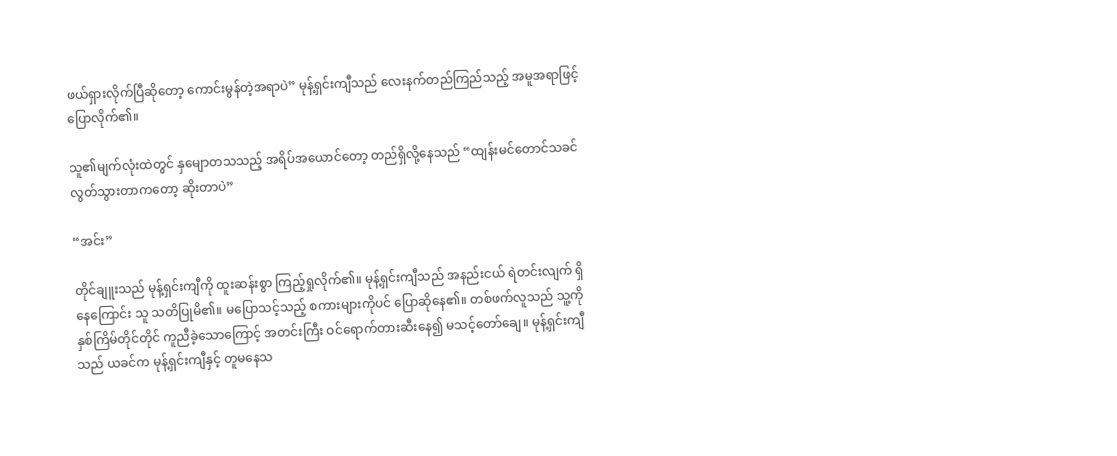ဖယ်ရှားလိုက်ပြီဆိုတော့ ကောင်းမွန်တဲ့အရာပဲ” မုန့်ရှင်းကျီသည် လေးနက်တည်ကြည်သည့် အမူအရာဖြင့် ပြောလိုက်၏။

သူ၏မျက်လုံးထဲတွင် နှမျောတသသည့် အရိပ်အယောင်တော့ တည်ရှိလို့နေသည် “ထျန်းမင်တောင်သခင် လွတ်သွားတာကတော့ ဆိုးတာပဲ”

“အင်း”

တိုင်ချူးသည် မုန့်ရှင်းကျီကို ထူးဆန်းစွာ ကြည့်ရှုလိုက်၏။ မုန့်ရှင်းကျီသည် အနည်းငယ် ရဲတင်းလျက် ရှိနေကြောင်း သူ သတိပြုမိ၏။ မပြောသင့်သည့် စကားများကိုပင် ပြောဆိုနေ၏။ တစ်ဖက်လူသည် သူ့ကို နှစ်ကြိမ်တိုင်တိုင် ကူညီခဲ့သောကြောင့် အတင်းကြီး ဝင်ရောက်တားဆီးနေ၍ မသင့်တော်ချေ။ မုန့်ရှင်းကျီသည် ယခင်က မုန့်ရှင်းကျီနှင့် တူမနေသ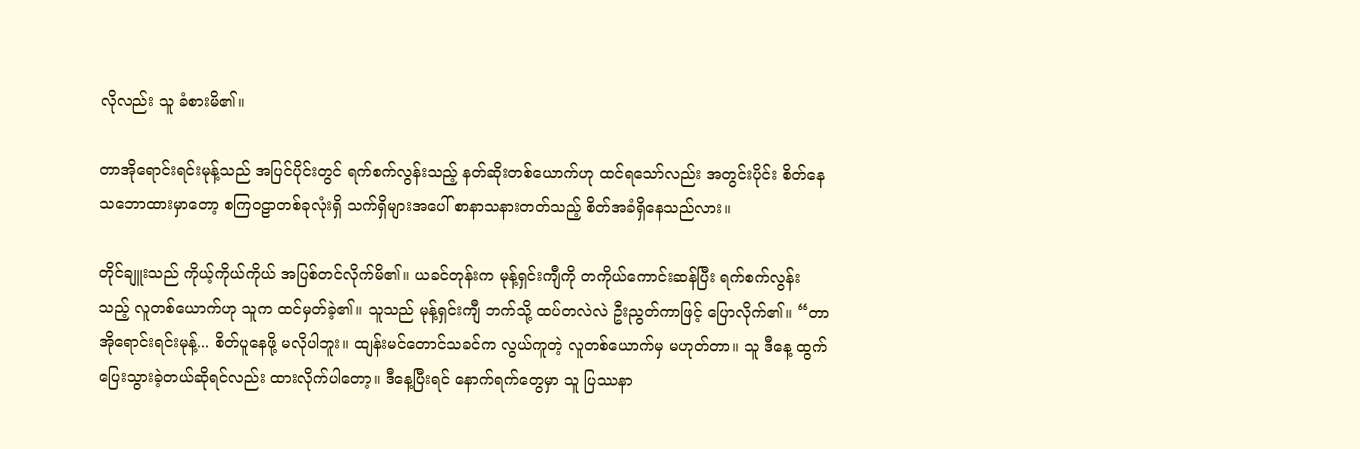လိုလည်း သူ ခံစားမိ၏။

တာအိုရောင်းရင်းမုန့်သည် အပြင်ပိုင်းတွင် ရက်စက်လွန်းသည့် နတ်ဆိုးတစ်ယောက်ဟု ထင်ရသော်လည်း အတွင်းပိုင်း စိတ်နေသဘောထားမှာတော့ စကြဝဠာတစ်ခုလုံးရှိ သက်ရှိများအပေါ် စာနာသနားတတ်သည့် စိတ်အခံရှိနေသည်လား။

တိုင်ချူးသည် ကိုယ့်ကိုယ်ကိုယ် အပြစ်တင်လိုက်မိ၏။ ယခင်တုန်းက မုန့်ရှင်းကျီကို တကိုယ်ကောင်းဆန်ပြီး ရက်စက်လွန်းသည့် လူတစ်ယောက်ဟု သူက ထင်မှတ်ခဲ့၏။ သူသည် မုန့်ရှင်းကျီ ဘက်သို့ ထပ်တလဲလဲ ဦးညွတ်ကာဖြင့် ပြောလိုက်၏။ “တာအိုရောင်းရင်းမုန့်... စိတ်ပူနေဖို့ မလိုပါဘူး။ ထျန်းမင်တောင်သခင်က လွယ်ကူတဲ့ လူတစ်ယောက်မှ မဟုတ်တာ။ သူ ဒီနေ့ ထွက်ပြေးသွားခဲ့တယ်ဆိုရင်လည်း ထားလိုက်ပါတော့။ ဒီနေ့ပြီးရင် နောက်ရက်တွေမှာ သူ ပြဿနာ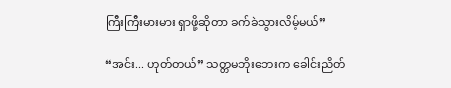ကြီးကြီးမားမား ရှာဖို့ဆိုတာ ခက်ခဲသွားလိမ့်မယ်”

“အင်း... ဟုတ်တယ်” သတ္တမဘိုးဘေးက ခေါင်းညိတ်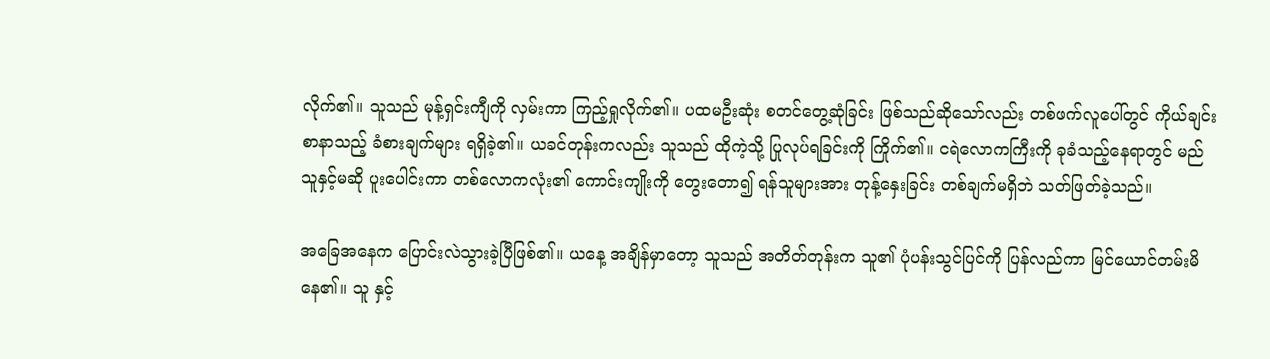လိုက်၏။ သူသည် မုန့်ရှင်းကျီကို လှမ်းကာ ကြည့်ရှုလိုက်၏။ ပထမဦးဆုံး စတင်တွေ့ဆုံခြင်း ဖြစ်သည်ဆိုသော်လည်း တစ်ဖက်လူပေါ်တွင် ကိုယ်ချင်းစာနာသည့် ခံစားချက်များ ရရှိခဲ့၏။ ယခင်တုန်းကလည်း သူသည် ထိုကဲ့သို့ ပြုလုပ်ရခြင်းကို ကြိုက်၏။ ငရဲလောကကြီးကို ခုခံသည့်နေရာတွင် မည်သူနှင့်မဆို ပူးပေါင်းကာ တစ်လောကလုံး၏ ကောင်းကျိုးကို တွေးတော၍ ရန်သူများအား တုန့်နှေးခြင်း တစ်ချက်မရှိဘဲ သတ်ဖြတ်ခဲ့သည်။

အခြေအနေက ပြောင်းလဲသွားခဲ့ပြီဖြစ်၏။ ယနေ့ အချိန်မှာတော့ သူသည် အတိတ်တုန်းက သူ၏ ပုံပန်းသွင်ပြင်ကို ပြန်လည်ကာ မြင်ယောင်တမ်းမိနေ၏။ သူ နှင့်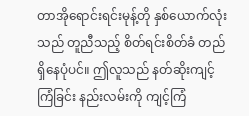တာအိုရောင်းရင်းမုန့်တို နှစ်ယောက်လုံးသည် တူညီသည့် စိတ်ရင်းစိတ်ခံ တည်ရှိနေပုံပင်။ ဤလူသည် နတ်ဆိုးကျင့်ကြံခြင်း နည်းလမ်းကို ကျင့်ကြံ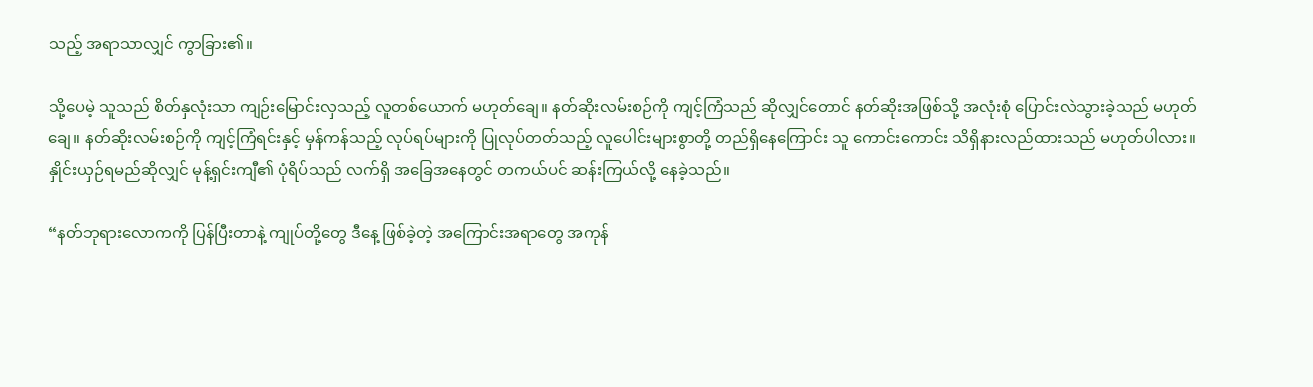သည့် အရာသာလျှင် ကွာခြား၏။

သို့ပေမဲ့ သူသည် စိတ်နှလုံးသာ ကျဉ်းမြောင်းလှသည့် လူတစ်ယောက် မဟုတ်ချေ။ နတ်ဆိုးလမ်းစဉ်ကို ကျင့်ကြံသည် ဆိုလျှင်တောင် နတ်ဆိုးအဖြစ်သို့ အလုံးစုံ ပြောင်းလဲသွားခဲ့သည် မဟုတ်ချေ။ နတ်ဆိုးလမ်းစဉ်ကို ကျင့်ကြံရင်းနှင့် မှန်ကန်သည့် လုပ်ရပ်များကို ပြုလုပ်တတ်သည့် လူပေါင်းများစွာတို့ တည်ရှိနေကြောင်း သူ ကောင်းကောင်း သိရှိနားလည်ထားသည် မဟုတ်ပါလား။ နှိုင်းယှဉ်ရမည်ဆိုလျှင် မုန့်ရှင်းကျီ၏ ပုံရိပ်သည် လက်ရှိ အခြေအနေတွင် တကယ်ပင် ဆန်းကြယ်လို့ နေခဲ့သည်။

“နတ်ဘုရားလောကကို ပြန်ပြီးတာနဲ့ ကျုပ်တို့တွေ ဒီနေ့ ဖြစ်ခဲ့တဲ့ အကြောင်းအရာတွေ အကုန်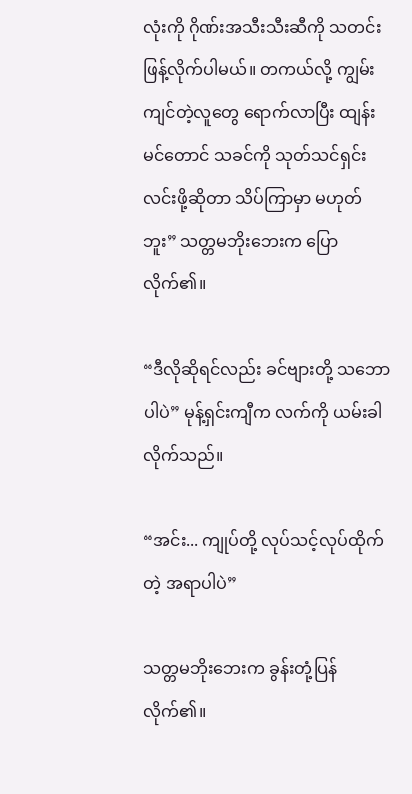လုံးကို ဂိုဏ်းအသီးသီးဆီကို သတင်းဖြန့်လိုက်ပါမယ်။ တကယ်လို့ ကျွမ်းကျင်တဲ့လူတွေ ရောက်လာပြီး ထျန်းမင်တောင် သခင်ကို သုတ်သင်ရှင်းလင်းဖို့ဆိုတာ သိပ်ကြာမှာ မဟုတ်ဘူး” သတ္တမဘိုးဘေးက ပြောလိုက်၏။

“ဒီလိုဆိုရင်လည်း ခင်ဗျားတို့ သဘောပါပဲ” မုန့်ရှင်းကျီက လက်ကို ယမ်းခါလိုက်သည်။

“အင်း... ကျုပ်တို့ လုပ်သင့်လုပ်ထိုက်တဲ့ အရာပါပဲ”

သတ္တမဘိုးဘေးက ခွန်းတုံ့ပြန်လိုက်၏။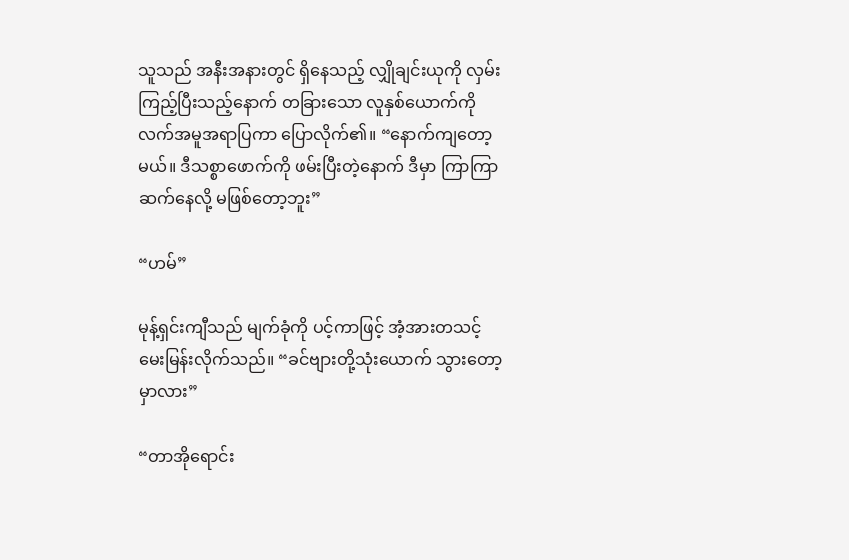သူသည် အနီးအနားတွင် ရှိနေသည့် လျှိုချင်းယုကို လှမ်းကြည့်ပြီးသည့်နောက် တခြားသော လူနှစ်ယောက်ကို လက်အမူအရာပြကာ ပြောလိုက်၏။ “နောက်ကျတော့မယ်။ ဒီသစ္စာဖောက်ကို ဖမ်းပြီးတဲ့နောက် ဒီမှာ ကြာကြာ ဆက်နေလို့ မဖြစ်တော့ဘူး”

“ဟမ်”

မုန့်ရှင်းကျီသည် မျက်ခုံကို ပင့်ကာဖြင့် အံ့အားတသင့် မေးမြန်းလိုက်သည်။ “ခင်ဗျားတို့သုံးယောက် သွားတော့ မှာလား”

“တာအိုရောင်း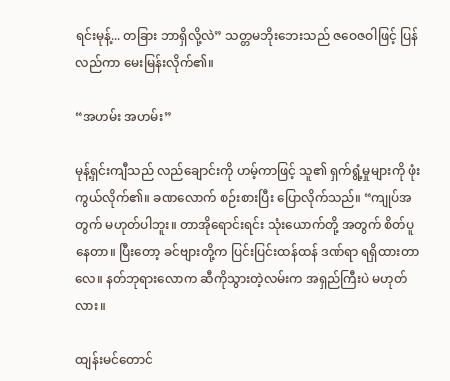ရင်းမုန့်... တခြား ဘာရှိလို့လဲ” သတ္တမဘိုးဘေးသည် ဇဝေဇဝါဖြင့် ပြန်လည်ကာ မေးမြန်းလိုက်၏။

“အဟမ်း အဟမ်း”

မုန့်ရှင်းကျီသည် လည်ချောင်းကို ဟမ့်ကာဖြင့် သူ၏ ရှက်ရွံ့မှုများကို ဖုံးကွယ်လိုက်၏။ ခဏလောက် စဉ်းစားပြီး ပြောလိုက်သည်။ “ကျုပ်အတွက် မဟုတ်ပါဘူး။ တာအိုရောင်းရင်း သုံးယောက်တို့ အတွက် စိတ်ပူနေတာ။ ပြီးတော့ ခင်ဗျားတို့က ပြင်းပြင်းထန်ထန် ဒဏ်ရာ ရရှိထားတာလေ။ နတ်ဘုရားလောက ဆီကိုသွားတဲ့လမ်းက အရှည်ကြီးပဲ မဟုတ်လား။

ထျန်းမင်တောင်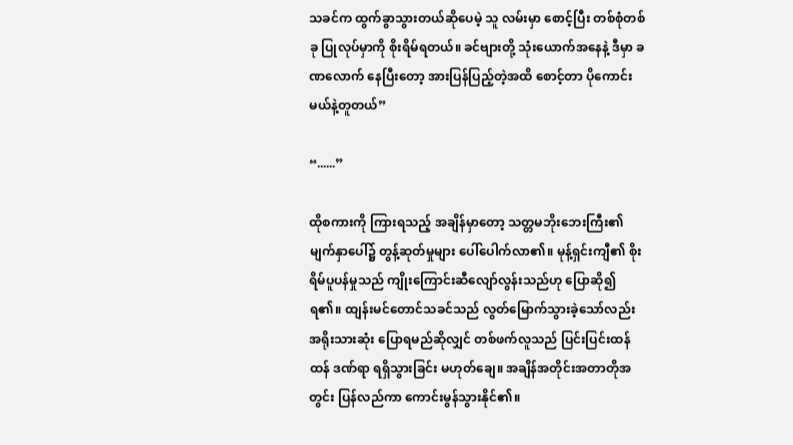သခင်က ထွက်ခွာသွားတယ်ဆိုပေမဲ့ သူ လမ်းမှာ စောင့်ပြီး တစ်စုံတစ်ခု ပြုလုပ်မှာကို စိုးရိမ်ရတယ်။ ခင်ဗျားတို့ သုံးယောက်အနေနဲ့ ဒီမှာ ခဏလောက် နေပြီးတော့ အားပြန်ပြည့်တဲ့အထိ စောင့်တာ ပိုကောင်းမယ်နဲ့တူတယ်”

“......”

ထိုစကားကို ကြားရသည့် အချိန်မှာတော့ သတ္တမဘိုးဘေးကြီး၏ မျက်နှာပေါ်၌ တွန့်ဆုတ်မှုများ ပေါ်ပေါက်လာ၏။ မုန့်ရှင်းကျီ၏ စိုးရိမ်ပူပန်မှုသည် ကျိုးကြောင်းဆီလျော်လွန်းသည်ဟု ပြောဆို၍ ရ၏။ ထျန်းမင်တောင်သခင်သည် လွတ်မြောက်သွားခဲ့သော်လည်း အရိုးသားဆုံး ပြောရမည်ဆိုလျှင် တစ်ဖက်လူသည် ပြင်းပြင်းထန်ထန် ဒဏ်ရာ ရရှိသွားခြင်း မဟုတ်ချေ။ အချိန်အတိုင်းအတာတိုအတွင်း ပြန်လည်ကာ ကောင်းမွန်သွားနိုင်၏။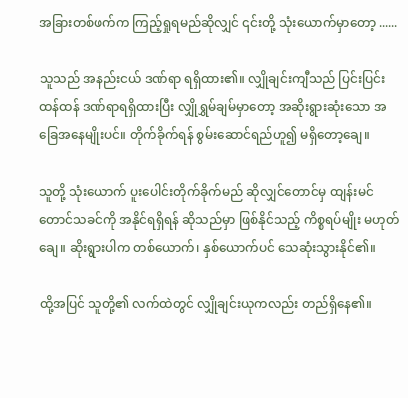အခြားတစ်ဖက်က ကြည့်ရှုရမည်ဆိုလျှင် ၎င်းတို့ သုံးယောက်မှာတော့ ......

သူသည် အနည်းငယ် ဒဏ်ရာ ရရှိထား၏။ လျှိုချင်းကျီသည် ပြင်းပြင်းထန်ထန် ဒဏ်ရာရရှိထားပြီး လျှိုရွှမ်ချမ်မှာတော့ အဆိုးရွားဆုံးသော အခြေအနေမျိုးပင်။ တိုက်ခိုက်ရန် စွမ်းဆောင်ရည်ဟူ၍ မရှိတော့ချေ။

သူတို့ သုံးယောက် ပူးပေါင်းတိုက်ခိုက်မည် ဆိုလျှင်တောင်မှ ထျန်းမင်တောင်သခင်ကို အနိုင်ရရှိရန် ဆိုသည်မှာ ဖြစ်နိုင်သည့် ကိစ္စရပ်မျိုး မဟုတ်ချေ။ ဆိုးရွားပါက တစ်ယောက်၊ နှစ်ယောက်ပင် သေဆုံးသွားနိုင်၏။

ထို့အပြင် သူတို့၏ လက်ထဲတွင် လျှိုချင်းယုကလည်း တည်ရှိနေ၏။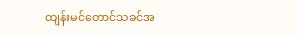ထျန်းမင်တောင်သခင်အ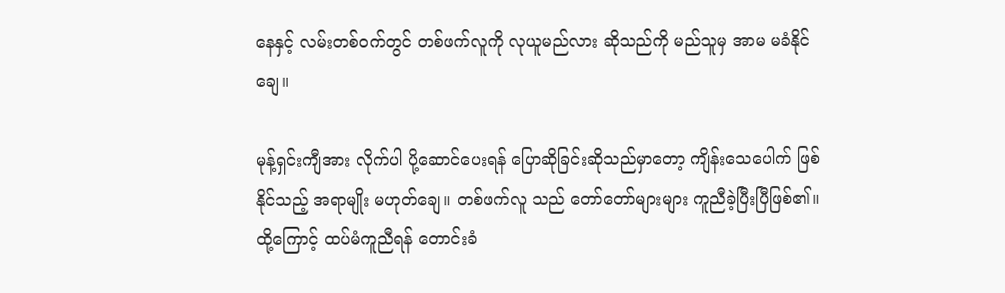နေနှင့် လမ်းတစ်ဝက်တွင် တစ်ဖက်လူကို လုယူမည်လား ဆိုသည်ကို မည်သူမှ အာမ မခံနိုင်ချေ။

မုန့်ရှင်းကျီအား လိုက်ပါ ပို့ဆောင်ပေးရန် ပြောဆိုခြင်းဆိုသည်မှာတော့ ကျိန်းသေပေါက် ဖြစ်နိုင်သည့် အရာမျိုး မဟုတ်ချေ။ တစ်ဖက်လူ သည် တော်တော်များများ ကူညီခဲ့ပြီးပြီဖြစ်၏။ ထို့ကြောင့် ထပ်မံကူညီရန် တောင်းခံ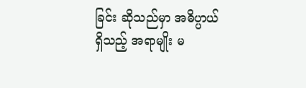ခြင်း ဆိုသည်မှာ အဓိပ္ပာယ်ရှိသည့် အရာမျိုး မ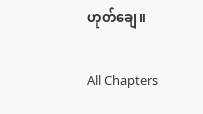ဟုတ်ချေ။

All Chapters